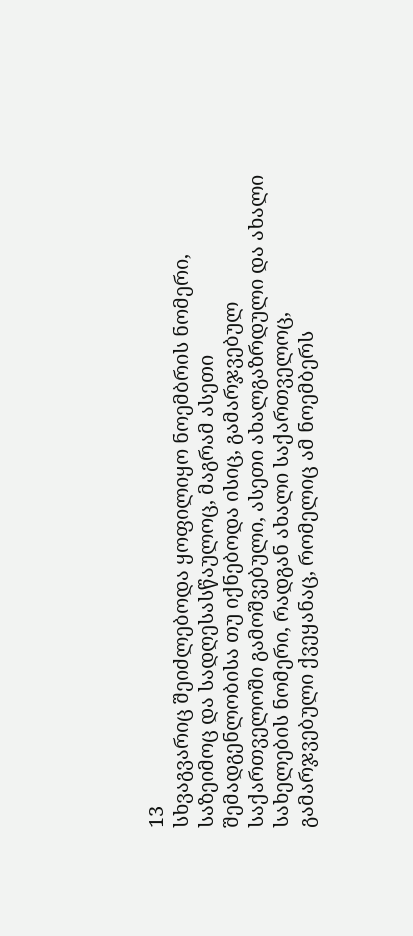13
სხვაგვარიც შეიძლებოდა ყოფილიყო ნოემბრის ნომერი, საზეიმოც და სადღესასწაულოც, მაგრამ ასეთი შემადგენლობისა თუ იქნებოდა ისიც, გამარჯვებულ საქართველოში გამოშვებული, ასეთი ახალგაზრდული და ახალი სახელების ნომერი, რადგან ახალი საქართველოც, გამარჯვებული ქვეყანაც, რომელიც ამ ნოემბერს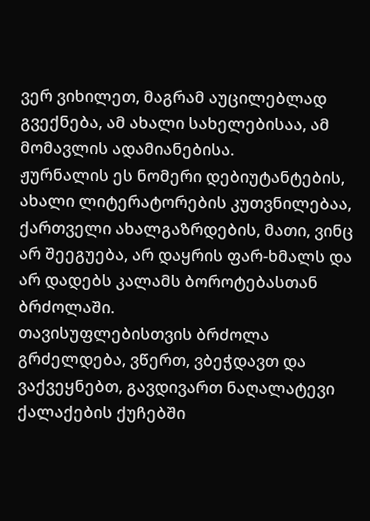ვერ ვიხილეთ, მაგრამ აუცილებლად გვექნება, ამ ახალი სახელებისაა, ამ მომავლის ადამიანებისა.
ჟურნალის ეს ნომერი დებიუტანტების, ახალი ლიტერატორების კუთვნილებაა, ქართველი ახალგაზრდების, მათი, ვინც არ შეეგუება, არ დაყრის ფარ-ხმალს და არ დადებს კალამს ბოროტებასთან ბრძოლაში.
თავისუფლებისთვის ბრძოლა გრძელდება, ვწერთ, ვბეჭდავთ და ვაქვეყნებთ, გავდივართ ნაღალატევი ქალაქების ქუჩებში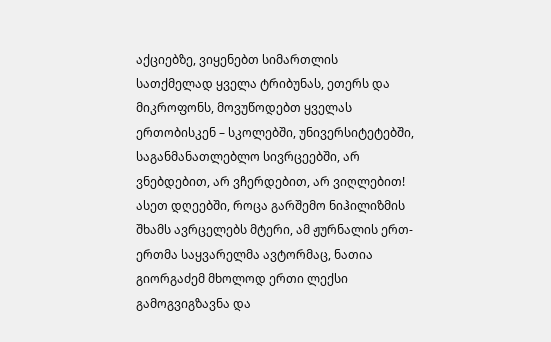აქციებზე, ვიყენებთ სიმართლის სათქმელად ყველა ტრიბუნას, ეთერს და მიკროფონს, მოვუწოდებთ ყველას ერთობისკენ – სკოლებში, უნივერსიტეტებში, საგანმანათლებლო სივრცეებში, არ ვნებდებით, არ ვჩერდებით, არ ვიღლებით!
ასეთ დღეებში, როცა გარშემო ნიჰილიზმის შხამს ავრცელებს მტერი, ამ ჟურნალის ერთ-ერთმა საყვარელმა ავტორმაც, ნათია გიორგაძემ მხოლოდ ერთი ლექსი გამოგვიგზავნა და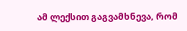ამ ლექსით გაგვამხნევა, რომ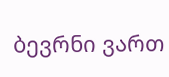ბევრნი ვართ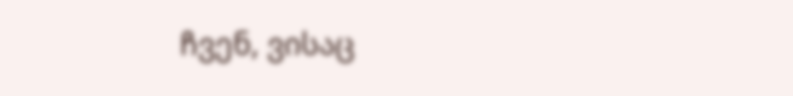ჩვენ, ვისაც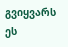გვიყვარს ეს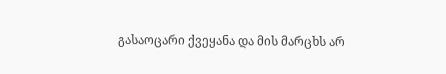გასაოცარი ქვეყანა და მის მარცხს არ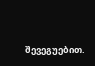შევეგუებით.